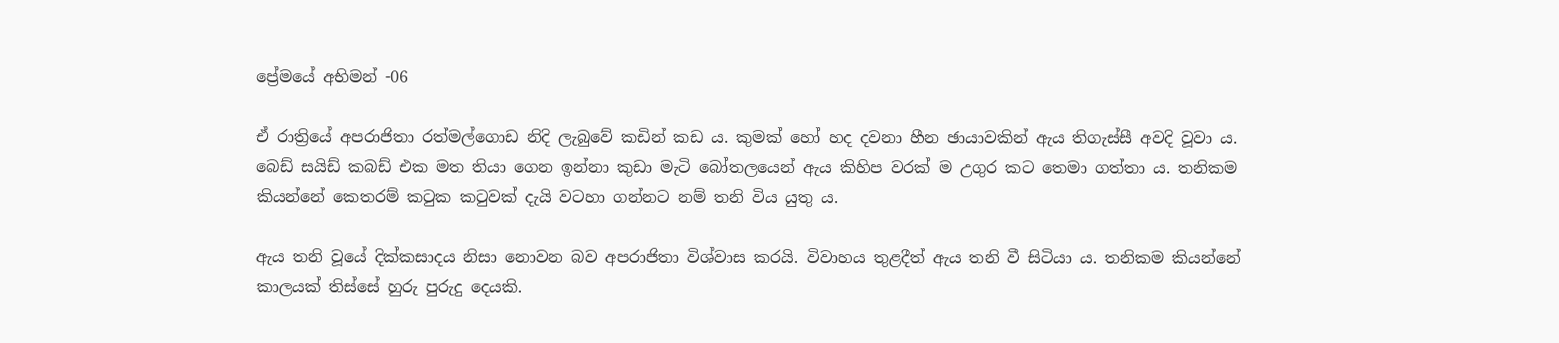ප්‍රේමයේ අභිමන් -06

ඒ රාත්‍රියේ අපරාජිතා රත්මල්ගොඩ නිදි ලැබුවේ කඩින් කඩ ය. කුමක් හෝ හද දවනා හීන ඡායාවකින් ඇය තිගැස්සී අවදි වූවා ය. බෙඩ් සයිඩ් කබඩ් එක මත තියා ගෙන ඉන්නා කුඩා මැටි බෝතලයෙන් ඇය කිහිප වරක් ම උගුර කට තෙමා ගත්තා ය. තනිකම කියන්නේ කෙතරම් කටුක කටුවක් දැයි වටහා ගන්නට නම් තනි විය යුතු ය.

ඇය තනි වූයේ දික්කසාදය නිසා නොවන බව අපරාජිතා විශ්වාස කරයි. විවාහය තුළදීත් ඇය තනි වී සිටියා ය. තනිකම කියන්නේ කාලයක් තිස්සේ හුරු පුරුදු දෙයකි.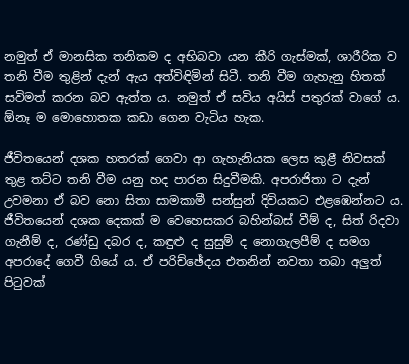නමුත් ඒ මානසික තනිකම ද අභිබවා යන කීරි ගැස්මක්, ශාරීරික ව තනි වීම තුළින් දැන් ඇය අත්විඳිමින් සිටී. තනි වීම ගැහැනු හිතක් සවිමත් කරන බව ඇත්ත ය. නමුත් ඒ සවිය අයිස් පතුරක් වාගේ ය. ඕනෑ ම මොහොතක කඩා ගෙන වැටිය හැක.

ජීවිතයෙන් දශක හතරක් ගෙවා ආ ගැහැනියක ලෙස කුළී නිවසක් තුළ තට්ට තනි වීම යනු හද පාරන සිදුවීමකි. අපරාජිතා ට දැන් උවමනා ඒ බව නො සිතා සාමකාමී සන්සුන් දිවියකට එළඹෙන්නට ය. ජීවිතයෙන් දශක දෙකක් ම වෙහෙසකර බහින්බස් වීම් ද, සිත් රිදවා ගැනීම් ද, රණ්ඩු දබර ද, කඳුළු ද සුසුම් ද නොගැලපීම් ද සමග අපරාදේ ගෙවී ගියේ ය. ඒ පරිච්ඡේදය එතනින් නවතා තබා අලුත් පිටුවක්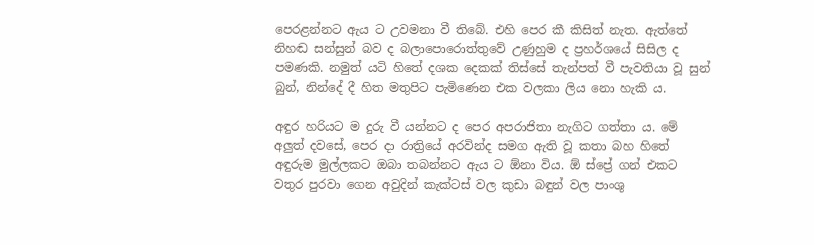පෙරළන්නට ඇය ට උවමනා වී තිබේ. එහි පෙර කී කිසිත් නැත. ඇත්තේ නිහඬ සන්සුන් බව ද බලාපොරොත්තුවේ උණුහුම ද ප්‍රහර්ශයේ සිසිල ද පමණකි. නමුත් යටි හිතේ දශක දෙකක් තිස්සේ තැන්පත් වී පැවතියා වූ සුන් බුන්, නින්දේ දී හිත මතුපිට පැමිණෙන එක වලකා ලිය නො හැකි ය.

අඳුර හරියට ම දුරු වී යන්නට ද පෙර අපරාජිතා නැගිට ගත්තා ය. මේ අලුත් දවසේ, පෙර දා රාත්‍රියේ අරවින්ද සමග ඇති වූ කතා බහ හිතේ අඳුරුම මුල්ලකට ඔබා තබන්නට ඇය ට ඕනා විය. ඕ ස්ප්‍රේ ගන් එකට වතුර පුරවා ගෙන අවුදින් කැක්ටස් වල කුඩා බඳුන් වල පාංශු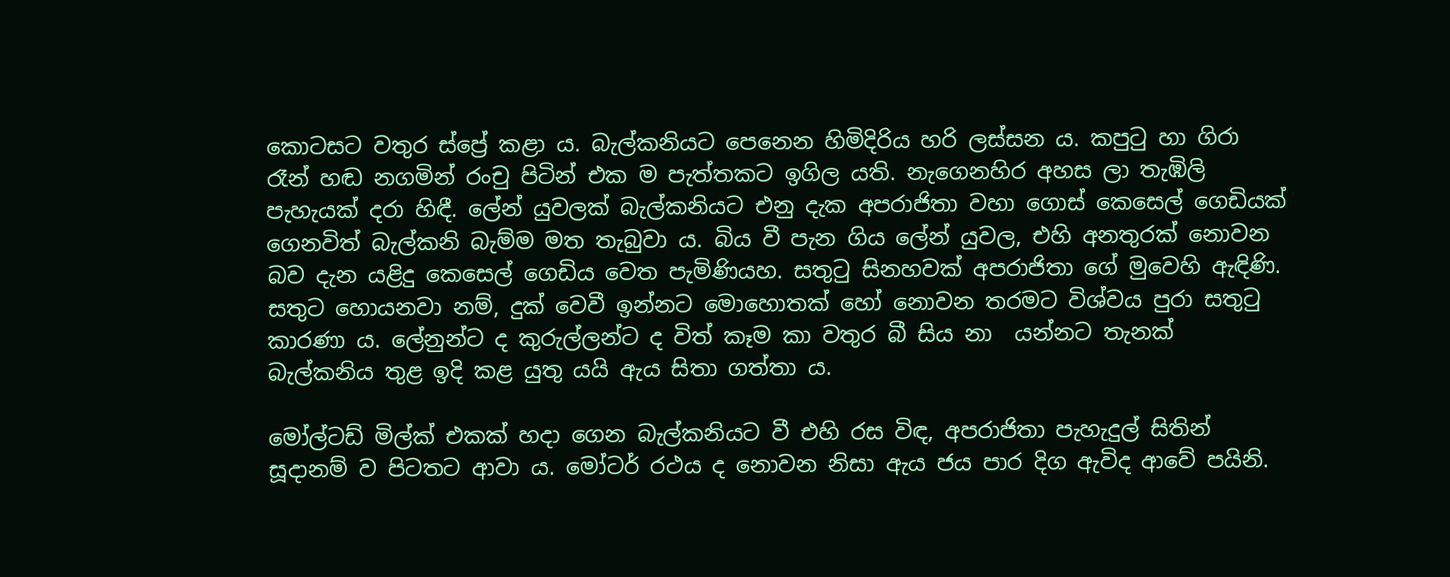කොටසට වතුර ස්ප්‍රේ කළා ය. බැල්කනියට පෙනෙන හිමිදිරිය හරි ලස්සන ය. කපුටු හා ගිරා රෑන් හඬ නගමින් රංචු පිටින් එක ම පැත්තකට ඉගිල යති. නැගෙනහිර අහස ලා තැඹිලි පැහැයක් දරා හිඳී. ලේන් යුවලක් බැල්කනියට එනු දැක අපරාජිතා වහා ගොස් කෙසෙල් ගෙඩියක් ගෙනවිත් බැල්කනි බැම්ම මත තැබුවා ය. බිය වී පැන ගිය ලේන් යුවල, එහි අනතුරක් නොවන බව දැන යළිදු කෙසෙල් ගෙඩිය වෙත පැමිණියහ. සතුටු සිනහවක් අපරාජිතා ගේ මුවෙහි ඇඳිණි. සතුට හොයනවා නම්, දුක් වෙවී ඉන්නට මොහොතක් හෝ නොවන තරමට විශ්වය පුරා සතුටු කාරණා ය. ලේනුන්ට ද කුරුල්ලන්ට ද විත් කෑම කා වතුර බී සිය නා  යන්නට තැනක් බැල්කනිය තුළ ඉදි කළ යුතු යයි ඇය සිතා ගත්තා ය.

මෝල්ටඩ් මිල්ක් එකක් හදා ගෙන බැල්කනියට වී එහි රස විඳ, අපරාජිතා පැහැදුල් සිතින් සූදානම් ව පිටතට ආවා ය. මෝටර් රථය ද නොවන නිසා ඇය ජය පාර දිග ඇවිද ආවේ පයිනි.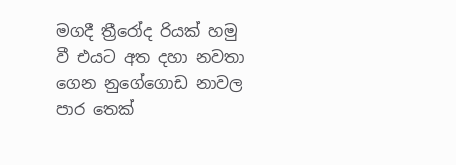මගදී ත්‍රීරෝද රියක් හමු වී එයට අත දහා නවතා ගෙන නුගේගොඩ නාවල පාර තෙක්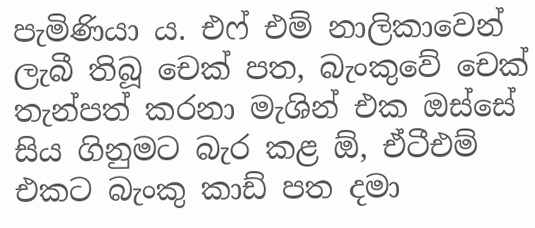පැමිණියා ය. එෆ් එම් නාලිකාවෙන් ලැබී තිබූ චෙක් පත, බැංකුවේ චෙක් තැන්පත් කරනා මැශින් එක ඔස්සේ සිය ගිනුමට බැර කළ ඕ, ඒටීඑම් එකට බැංකු කාඩ් පත දමා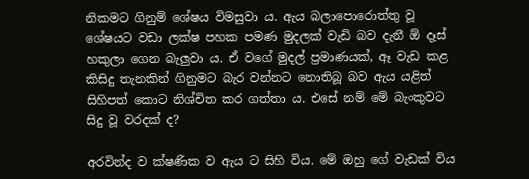නිකමට ගිනුම් ශේෂය විමසුවා ය. ඇය බලාපොරොත්තු වූ ශේෂයට වඩා ලක්ෂ පහක පමණ මුදලක් වැඩි බව දැනී ඕ දෑස් හකුලා ගෙන බැලුවා ය. ඒ වගේ මුදල් ප්‍රමාණයක්, ඈ වැඩ කළ කිසිදු තැනකින් ගිනුමට බැර වන්නට නොතිබූ බව ඇය යළිත් සිහිපත් කොට නිශ්චිත කර ගත්තා ය. එසේ නම් මේ බැංකුවට සිදු වූ වරදක් ද?

අරවින්ද ව ක්ෂණික ව ඇය ට සිහි විය. මේ ඔහු ගේ වැඩක් විය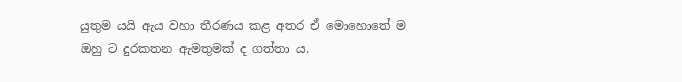යුතුම යයි ඇය වහා තීරණය කළ අතර ඒ මොහොතේ ම ඔහු ට දුරකතන ඇමතුමක් ද ගත්තා ය.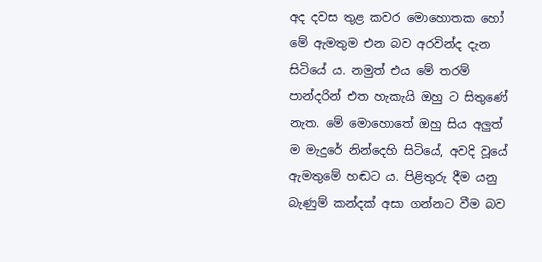අද දවස තුළ කවර මොහොතක හෝ මේ ඇමතුම එන බව අරවින්ද දැන සිටියේ ය. නමුත් එය මේ තරම් පාන්දරින් එත හැකැයි ඔහු ට සිතුණේ නැත. මේ මොහොතේ ඔහු සිය අලුත් ම මැදුරේ නින්දෙහි සිටියේ, අවදි වූයේ ඇමතුමේ හඬට ය. පිළිතුරු දීම යනු බැණුම් කන්දක් අසා ගන්නට වීම බව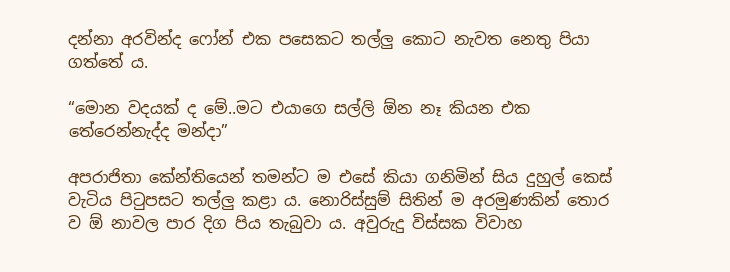දන්නා අරවින්ද ෆෝන් එක පසෙකට තල්ලු කොට නැවත නෙතු පියා ගත්තේ ය.

“මොන වදයක් ද මේ..මට එයාගෙ සල්ලි ඕන නෑ කියන එක තේරෙන්නැද්ද මන්දා”

අපරාජිතා කේන්තියෙන් තමන්ට ම එසේ කියා ගනිමින් සිය දුහුල් කෙස් වැටිය පිටුපසට තල්ලු කළා ය. නොරිස්සුම් සිතින් ම අරමුණකින් තොර ව ඕ නාවල පාර දිග පිය තැබුවා ය. අවුරුදු විස්සක විවාහ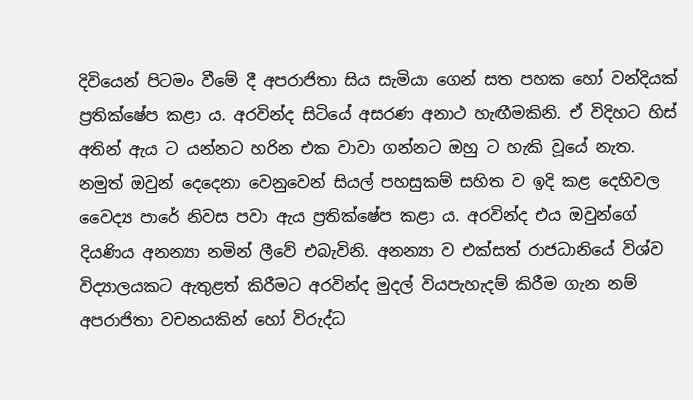දිවියෙන් පිටමං වීමේ දී අපරාජිතා සිය සැමියා ගෙන් සත පහක හෝ වන්දියක් ප්‍රතික්ෂේප කළා ය. අරවින්ද සිටියේ අසරණ අනාථ හැඟීමකිනි. ඒ විදිහට හිස් අතින් ඇය ට යන්නට හරින එක වාවා ගන්නට ඔහු ට හැකි වූයේ නැත. නමුත් ඔවුන් දෙදෙනා වෙනුවෙන් සියල් පහසුකම් සහිත ව ඉදි කළ දෙහිවල වෛද්‍ය පාරේ නිවස පවා ඇය ප්‍රතික්ෂේප කළා ය. අරවින්ද එය ඔවුන්ගේ දියණිය අනන්‍යා නමින් ලීවේ එබැවිනි. අනන්‍යා ව එක්සත් රාජධානියේ විශ්ව විද්‍යාලයකට ඇතුළත් කිරීමට අරවින්ද මුදල් වියපැහැදම් කිරීම ගැන නම් අපරාජිතා වචනයකින් හෝ විරුද්ධ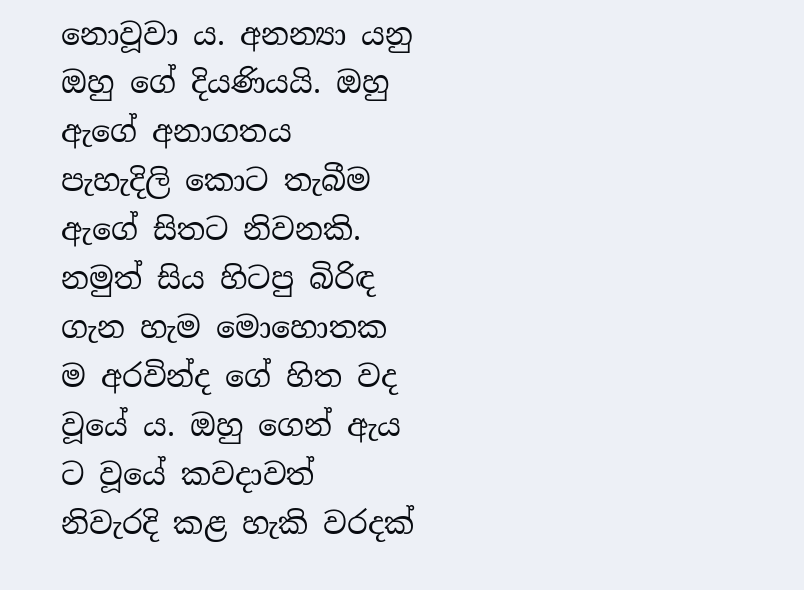නොවූවා ය. අනන්‍යා යනු ඔහු ගේ දියණියයි. ඔහු ඇගේ අනාගතය පැහැදිලි කොට තැබීම ඇගේ සිතට නිවනකි. නමුත් සිය හිටපු බිරිඳ ගැන හැම මොහොතක ම අරවින්ද ගේ හිත වද වූයේ ය. ඔහු ගෙන් ඇය ට වූයේ කවදාවත් නිවැරදි කළ හැකි වරදක්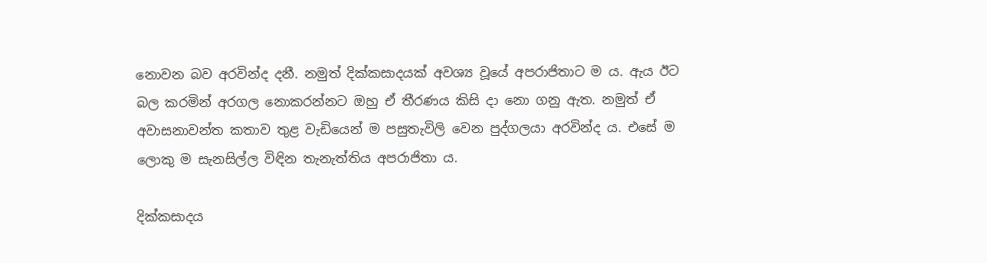නොවන බව අරවින්ද දනී. නමුත් දික්කසාදයක් අවශ්‍ය වූයේ අපරාජිතාට ම ය. ඇය ඊට බල කරමින් අරගල නොකරන්නට ඔහු ඒ තීරණය කිසි දා නො ගනු ඇත. නමුත් ඒ අවාසනාවන්ත කතාව තුළ වැඩියෙන් ම පසුතැවිලි වෙන පුද්ගලයා අරවින්ද ය. එසේ ම ලොකු ම සැනසිල්ල විඳින තැනැත්තිය අපරාජිතා ය.

දික්කසාදය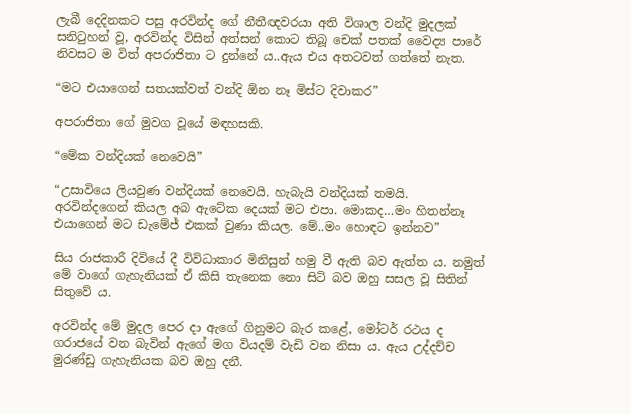ලැබී දෙදිනකට පසු අරවින්ද ගේ නීතීඥවරයා අති විශාල වන්දි මුදලක් සනිටුහන් වූ, අරවින්ද විසින් අත්සන් කොට තිබූ චෙක් පතක් වෛද්‍ය පාරේ නිවසට ම විත් අපරාජිතා ට දුන්නේ ය..ඇය එය අතටවත් ගත්තේ නැත.

“මට එයාගෙන් සතයක්වත් වන්දි ඕන නෑ මිස්ට දිවාකර”

අපරාජිතා ගේ මුවග වූයේ මඳහසකි.

“මේක වන්දියක් නෙවෙයි”

“උසාවියෙ ලියවුණ වන්දියක් නෙවෙයි. හැබැයි වන්දියක් තමයි. අරවින්දගෙන් කියල අබ ඇටේක දෙයක් මට එපා. මොකද…මං හිතන්නෑ එයාගෙන් මට ඩැමේජ් එකක් වුණා කියල. මේ..මං හොඳට ඉන්නව”

සිය රාජකාරී දිවියේ දී විවිධාකාර මිනිසුන් හමු වී ඇති බව ඇත්ත ය. නමුත් මේ වාගේ ගැහැනියක් ඒ කිසි තැනෙක නො සිටි බව ඔහු සසල වූ සිතින් සිතුවේ ය.

අරවින්ද මේ මුදල පෙර දා ඇගේ ගිනුමට බැර කළේ, මෝටර් රථය ද ගරාජයේ වන බැවින් ඇගේ මග වියදම් වැඩි වන නිසා ය. ඇය උද්දච්ච මුරණ්ඩු ගැහැනියක බව ඔහු දනී.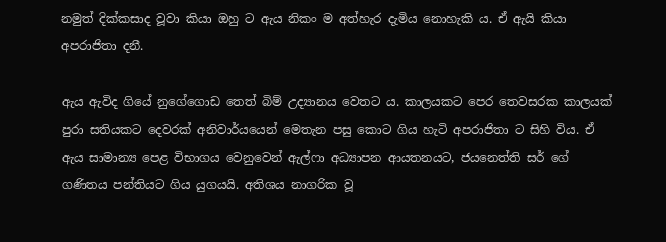නමුත් දික්කසාද වූවා කියා ඔහු ට ඇය නිකං ම අත්හැර දැමිය නොහැකි ය. ඒ ඇයි කියා අපරාජිතා දනී.

ඇය ඇවිද ගියේ නුගේගොඩ තෙත් බිම් උද්‍යානය වෙතට ය. කාලයකට පෙර තෙවසරක කාලයක් පුරා සතියකට දෙවරක් අනිවාර්යයෙන් මෙතැන පසු කොට ගිය හැටි අපරාජිතා ට සිහි විය. ඒ ඇය සාමාන්‍ය පෙළ විභාගය වෙනුවෙන් ඇල්ෆා අධ්‍යාපන ආයතනයට, ජයනෙත්ති සර් ගේ ගණිතය පන්තියට ගිය යුගයයි. අතිශය නාගරික වූ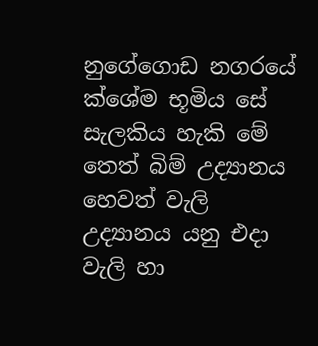නුගේගොඩ නගරයේ ක්ශේම භූමිය සේ සැලකිය හැකි මේ තෙත් බිම් උද්‍යානය හෙවත් වැලි උද්‍යානය යනු එදා වැලි හා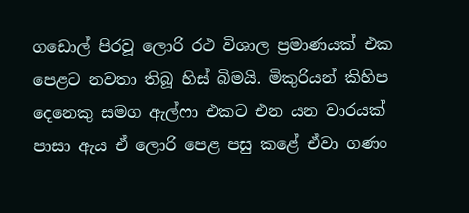ගඩොල් පිරවූ ලොරි රථ විශාල ප්‍රමාණයක් එක පෙළට නවතා තිබූ හිස් බිමයි. මිකුරියන් කිහිප දෙනෙකු සමග ඇල්ෆා එකට එන යන වාරයක් පාසා ඇය ඒ ලොරි පෙළ පසු කළේ ඒවා ගණං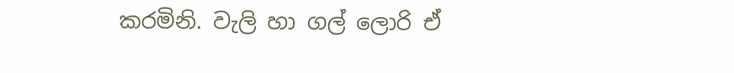කරමිනි. වැලි හා ගල් ලොරි ඒ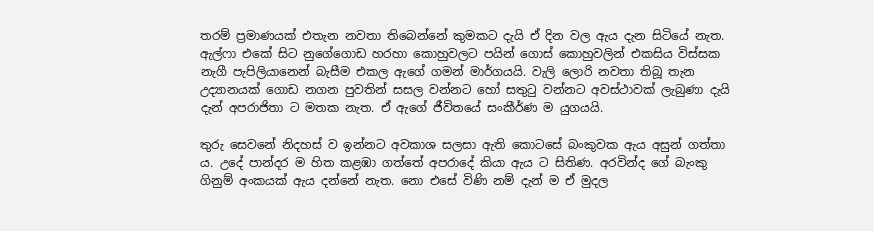තරම් ප්‍රමාණයක් එතැන නවතා තිබෙන්නේ කුමකට දැයි ඒ දින වල ඇය දැන සිටියේ නැත. ඇල්ෆා එකේ සිට නුගේගොඩ හරහා කොහුවලට පයින් ගොස් කොහුවලින් එකසිය විස්සක නැගී පැපිලියානෙන් බැසීම එකල ඇගේ ගමන් මාර්ගයයි. වැලි ලොරි නවතා තිබූ තැන උද්‍යානයක් ගොඩ නගන පුවතින් සසල වන්නට හෝ සතුටු වන්නට අවස්ථාවක් ලැබුණා දැයි දැන් අපරාජිතා ට මතක නැත. ඒ ඇගේ ජීවිතයේ සංකීර්ණ ම යුගයයි.

තුරු සෙවනේ නිදහස් ව ඉන්නට අවකාශ සලසා ඇති කොටසේ බංකුවක ඇය අසුන් ගත්තා ය. උදේ පාන්දර ම හිත කළඹා ගත්තේ අපරාදේ කියා ඇය ට සිතිණ. අරවින්ද ගේ බැංකු ගිනුම් අංකයක් ඇය දන්නේ නැත. නො එසේ විණි නම් දැන් ම ඒ මුදල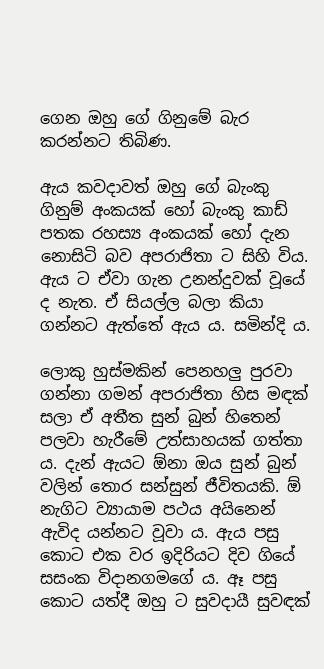ගෙන ඔහු ගේ ගිනුමේ බැර කරන්නට තිබිණ.

ඇය කවදාවත් ඔහු ගේ බැංකු ගිනුම් අංකයක් හෝ බැංකු කාඩ් පතක රහස්‍ය අංකයක් හෝ දැන නොසිටි බව අපරාජිතා ට සිහි විය. ඇය ට ඒවා ගැන උනන්දුවක් වූයේ ද නැත. ඒ සියල්ල බලා කියා ගන්නට ඇත්තේ ඇය ය. සමින්දි ය.

ලොකු හුස්මකින් පෙනහලු පුරවා ගන්නා ගමන් අපරාජිතා හිස මඳක් සලා ඒ අතීත සුන් බුන් හිතෙන් පලවා හැරීමේ උත්සාහයක් ගත්තා ය. දැන් ඇයට ඕනා ඔය සුන් බුන් වලින් තොර සන්සුන් ජීවිතයකි. ඕ නැගිට ව්‍යායාම පථය අයිනෙන් ඇවිද යන්නට වූවා ය. ඇය පසු කොට එක වර ඉදිරියට දිව ගියේ සසංක විදානගමගේ ය. ඈ පසු කොට යත්දී ඔහු ට සුවදායී සුවඳක්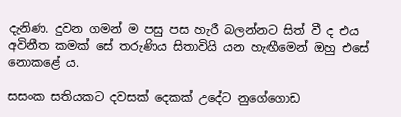දැනිණ. දුවන ගමන් ම පසු පස හැරී බලන්නට සිත් වී ද එය අවිනීත කමක් සේ තරුණිය සිතාවියි යන හැඟීමෙන් ඔහු එසේ නොකළේ ය.

සසංක සතියකට දවසක් දෙකක් උදේට නුගේගොඩ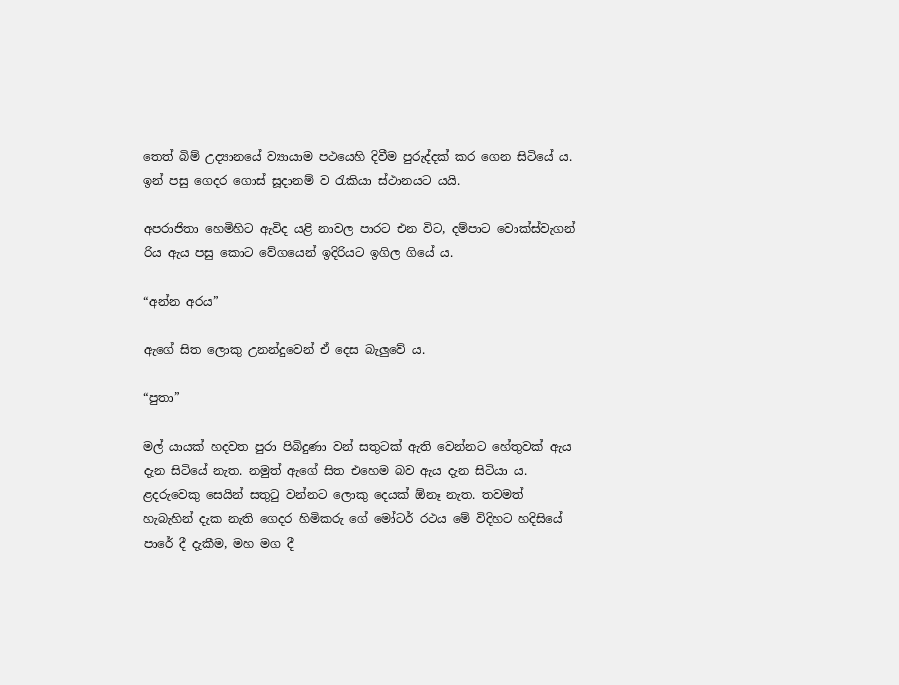තෙත් බිම් උද්‍යානයේ ව්‍යායාම පථයෙහි දිවීම පුරුද්දක් කර ගෙන සිටියේ ය. ඉන් පසු ගෙදර ගොස් සූදානම් ව රැකියා ස්ථානයට යයි.

අපරාජිතා හෙමිහිට ඇවිද යළි නාවල පාරට එන විට, දම්පාට වොක්ස්වැගන් රිය ඇය පසු කොට වේගයෙන් ඉදිරියට ඉගිල ගියේ ය.

“අන්න අරය”

ඇගේ සිත ලොකු උනන්දුවෙන් ඒ දෙස බැලුවේ ය.

“පුතා”

මල් යායක් හදවත පුරා පිබිදුණා වන් සතුටක් ඇති වෙන්නට හේතුවක් ඇය දැන සිටියේ නැත. නමුත් ඇගේ සිත එහෙම බව ඇය දැන සිටියා ය. ළදරුවෙකු සෙයින් සතුටු වන්නට ලොකු දෙයක් ඕනෑ නැත. තවමත් හැබැහින් දැක නැති ගෙදර හිමිකරු ගේ මෝටර් රථය මේ විදිහට හදිසියේ පාරේ දී දැකීම, මහ මග දී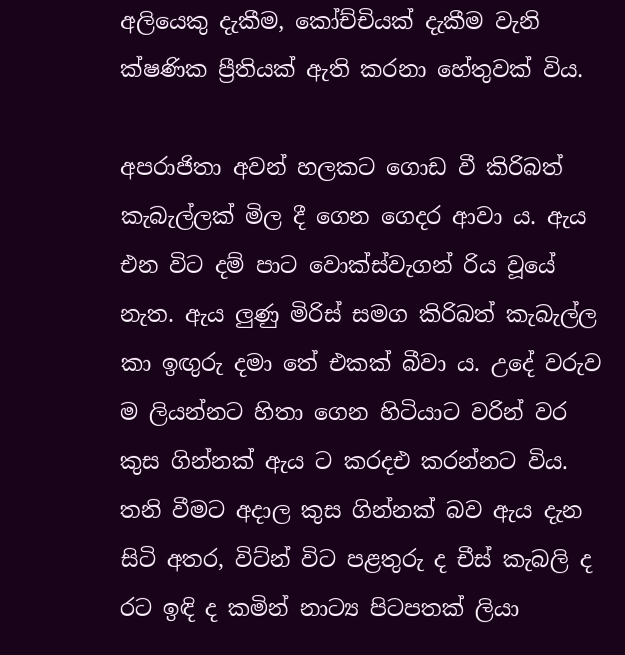අලියෙකු දැකීම, කෝච්චියක් දැකීම වැනි ක්ෂණික ප්‍රීතියක් ඇති කරනා හේතුවක් විය.

අපරාජිතා අවන් හලකට ගොඩ වී කිරිබත් කැබැල්ලක් මිල දී ගෙන ගෙදර ආවා ය. ඇය එන විට දම් පාට වොක්ස්වැගන් රිය වූයේ නැත. ඇය ලුණු මිරිස් සමග කිරිබත් කැබැල්ල කා ඉඟුරු දමා තේ එකක් බීවා ය. උදේ වරුව ම ලියන්නට හිතා ගෙන හිටියාට වරින් වර කුස ගින්නක් ඇය ට කරදඑ කරන්නට විය. තනි වීමට අදාල කුස ගින්නක් බව ඇය දැන සිටි අතර, විට්න් විට පළතුරු ද චීස් කැබලි ද රට ඉඳි ද කමින් නාට්‍ය පිටපතක් ලියා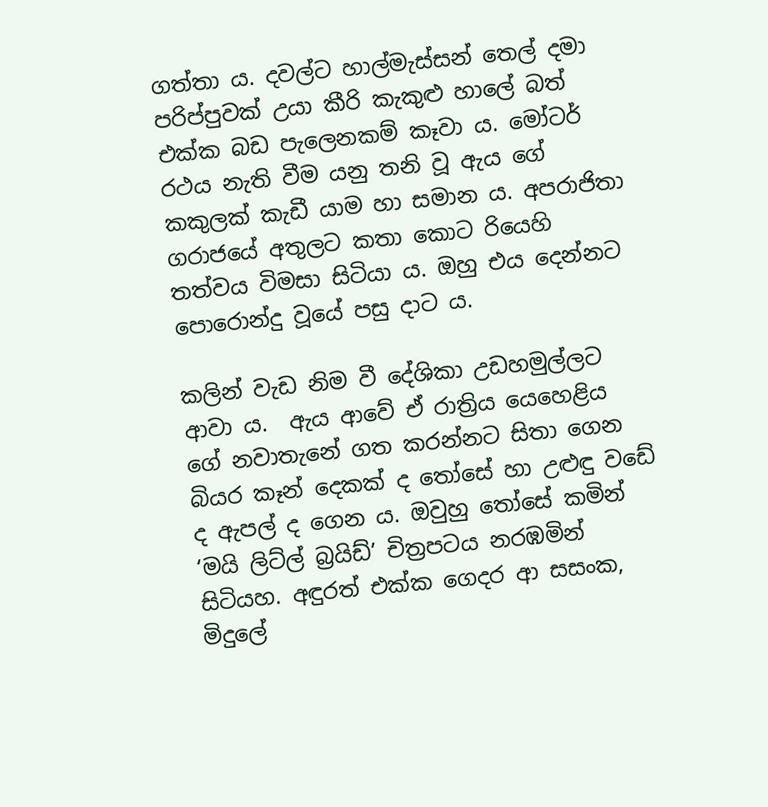ගත්තා ය. දවල්ට හාල්මැස්සන් තෙල් දමා පරිප්පුවක් උයා කීරි කැකුළු හාලේ බත් එක්ක බඩ පැලෙනකම් කෑවා ය. මෝටර් රථය නැති වීම යනු තනි වූ ඇය ගේ කකුලක් කැඩී යාම හා සමාන ය. අපරාජිතා ගරාජයේ අතුලට කතා කොට රියෙහි තත්වය විමසා සිටියා ය. ඔහු එය දෙන්නට පොරොන්දු වූයේ පසු දාට ය.

කලින් වැඩ නිම වී දේශිකා උඩහමුල්ලට ආවා ය.  ඇය ආවේ ඒ රාත්‍රිය යෙහෙළිය ගේ නවාතැනේ ගත කරන්නට සිතා ගෙන බියර කෑන් දෙකක් ද තෝසේ හා උළුඳු වඩේ ද ඇපල් ද ගෙන ය. ඔවුහු තෝසේ කමින් ‘මයි ලිට්ල් බ්‍රයිඩ්’ චිත්‍රපටය නරඹමින් සිටියහ. අඳුරත් එක්ක ගෙදර ආ සසංක, මිදුලේ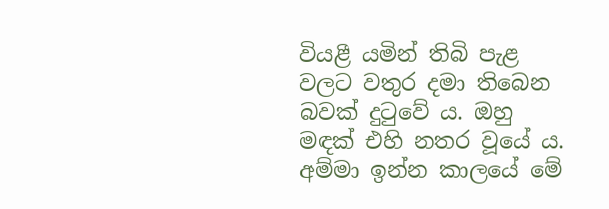වියළී යමින් තිබි පැළ වලට වතුර දමා තිබෙන බවක් දුටුවේ ය. ඔහු මඳක් එහි නතර වූයේ ය. අම්මා ඉන්න කාලයේ මේ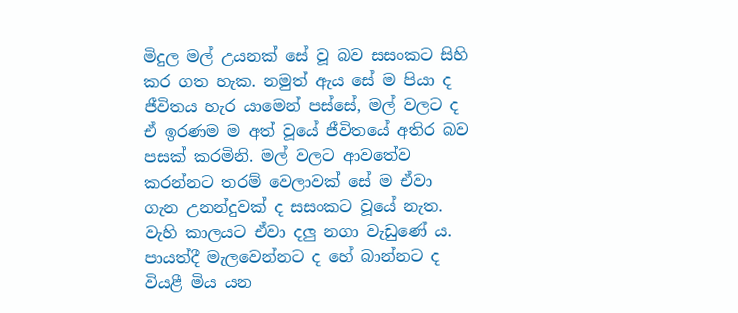මිදුල මල් උයනක් සේ වූ බව සසංකට සිහි කර ගත හැක. නමුත් ඇය සේ ම පියා ද ජීවිතය හැර යාමෙන් පස්සේ, මල් වලට ද ඒ ඉරණම ම අත් වූයේ ජීවිතයේ අතිර බව පසක් කරමිනි. මල් වලට ආවතේව කරන්නට තරම් වෙලාවක් සේ ම ඒවා ගැන උනන්දුවක් ද සසංකට වූයේ නැත. වැහි කාලයට ඒවා දලු නගා වැඩුණේ ය. පායත්දී මැලවෙන්නට ද හේ බාන්නට ද වියළී මිය යන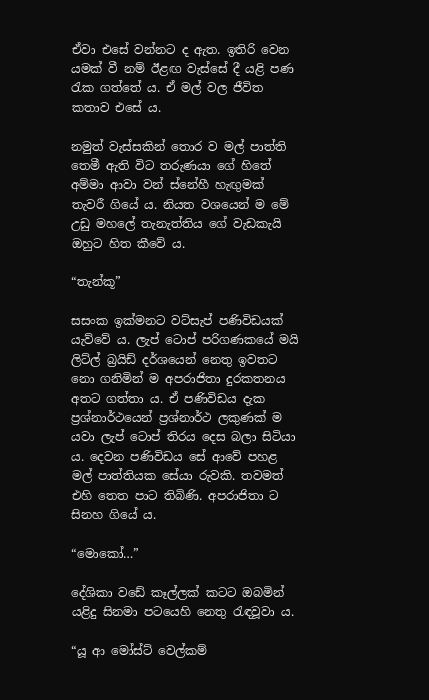ඒවා එසේ වන්නට ද ඇත. ඉතිරි වෙන යමක් වී නම් ඊළඟ වැස්සේ දී යළි පණ රැක ගත්තේ ය. ඒ මල් වල ජීවිත කතාව එසේ ය.

නමුත් වැස්සකින් තොර ව මල් පාත්ති තෙමී ඇති විට තරුණයා ගේ හිතේ අම්මා ආවා වන් ස්නේහී හැඟුමක් තැවරී ගියේ ය. නියත වශයෙන් ම මේ උඩු මහලේ තැනැත්තිය ගේ වැඩකැයි ඔහුට හිත කීවේ ය.

“තැන්කූ”

සසංක ඉක්මනට වට්සැප් පණිවිඩයක් යැව්වේ ය. ලැප් ටොප් පරිගණකයේ මයි ලිට්ල් බ්‍රයිඩ් දර්ශයෙන් නෙතු ඉවතට නො ගනිමින් ම අපරාජිතා දුරකතනය අතට ගත්තා ය. ඒ පණිවිඩය දැක ප්‍රශ්නාර්ථයෙන් ප්‍රශ්නාර්ථ ලකුණක් ම යවා ලැප් ටොප් තිරය දෙස බලා සිටියා ය. දෙවන පණිවිඩය සේ ආවේ පහළ මල් පාත්තියක සේයා රුවකි. තවමත් එහි තෙත පාට තිබිණි. අපරාජිතා ට සිනහ ගියේ ය.

“මොකෝ…”

දේශිකා වඩේ කෑල්ලක් කටට ඔබමින් යළිදු සිනමා පටයෙහි නෙතු රැඳවූවා ය.

“යූ ආ මෝස්ට් වෙල්කම්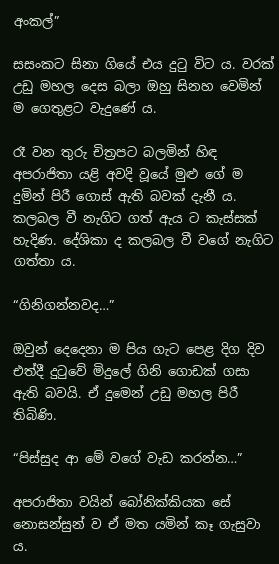අංකල්”

සසංකට සිනා ගියේ එය දුටු විට ය. වරක් උඩු මහල දෙස බලා ඔහු සිනහ වෙමින් ම ගෙතුළට වැදුණේ ය.

රෑ වන තුරු චිත්‍රපට බලමින් හිඳ අපරාජිතා යළි අවදි වූයේ මුළු ගේ ම දුමින් පිරී ගොස් ඇති බවක් දැනී ය. කලබල වී නැගිට ගත් ඇය ට කැස්සක් හැදිණ. දේශිකා ද කලබල වී වගේ නැගිට ගත්තා ය.

“ගිනිගන්නවද…”

ඔවුන් දෙදෙනා ම පිය ගැට පෙළ දිග දිව එත්දී දුටුවේ මිදුලේ ගිනි ගොඩක් ගසා ඇති බවයි. ඒ දුමෙන් උඩු මහල පිරී තිබිණි.

“පිස්සුද ආ මේ වගේ වැඩ කරන්න…”

අපරාජිතා වයින් බෝනික්කියක සේ නොසන්සුන් ව ඒ මත යමින් කෑ ගැසුවා ය.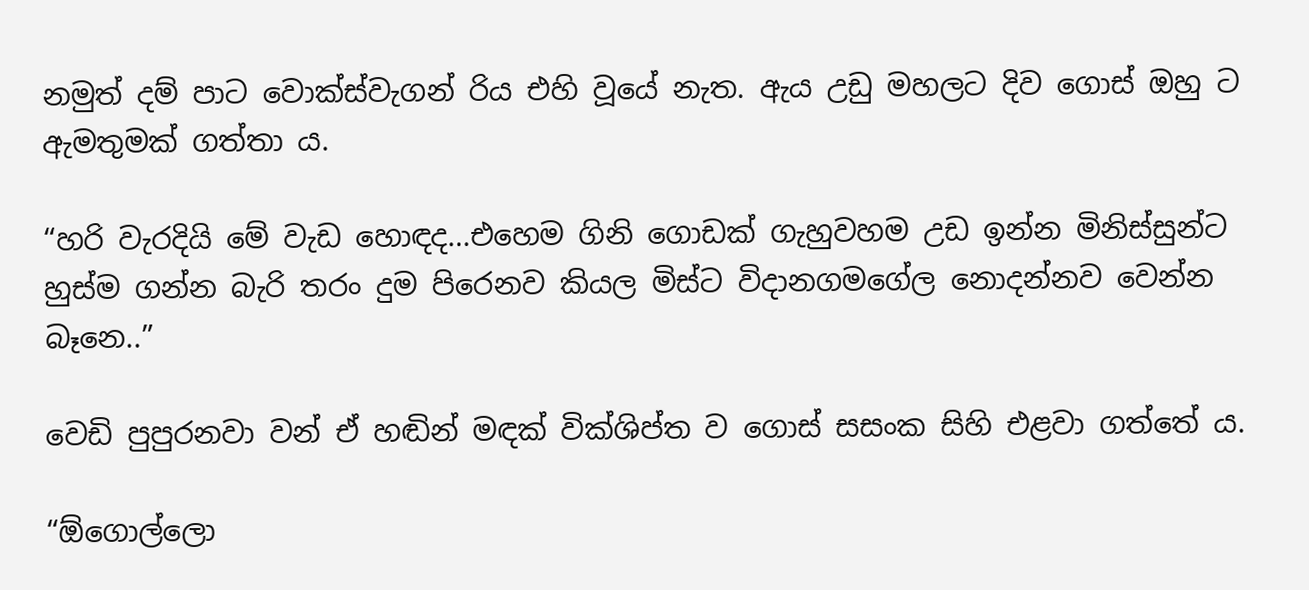නමුත් දම් පාට වොක්ස්වැගන් රිය එහි වූයේ නැත. ඇය උඩු මහලට දිව ගොස් ඔහු ට ඇමතුමක් ගත්තා ය.

“හරි වැරදියි මේ වැඩ හොඳද…එහෙම ගිනි ගොඩක් ගැහුවහම උඩ ඉන්න මිනිස්සුන්ට හුස්ම ගන්න බැරි තරං දුම පිරෙනව කියල මිස්ට විදානගමගේල නොදන්නව වෙන්න බෑනෙ..”

වෙඩි පුපුරනවා වන් ඒ හඬින් මඳක් වික්ශිප්ත ව ගොස් සසංක සිහි එළවා ගත්තේ ය.

“ඕගොල්ලො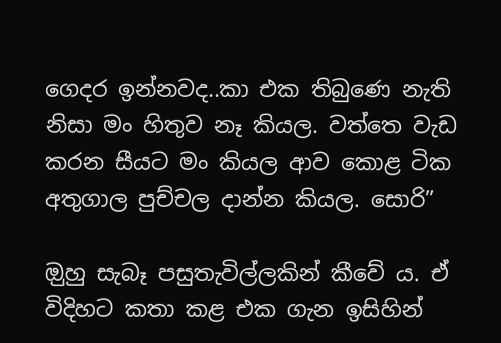ගෙදර ඉන්නවද..කා එක තිබුණෙ නැති නිසා මං හිතුව නෑ කියල. වත්තෙ වැඩ කරන සීයට මං කියල ආව කොළ ටික අතුගාල පුච්චල දාන්න කියල. සොරි”

ඔුහු සැබෑ පසුතැවිල්ලකින් කීවේ ය. ඒ විදිහට කතා කළ එක ගැන ඉසිහින්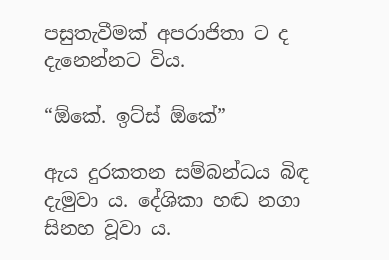පසුතැවීමක් අපරාජිතා ට ද දැනෙන්නට විය.

“ඕකේ. ඉට්ස් ඕකේ”

ඇය දුරකතන සම්බන්ධය බිඳ දැමුවා ය. දේශිකා හඬ නගා සිනහ වූවා ය.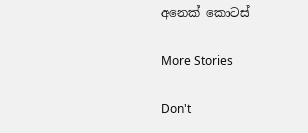අනෙක් කොටස්

More Stories

Don't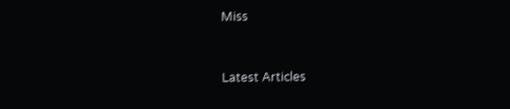Miss


Latest Articles